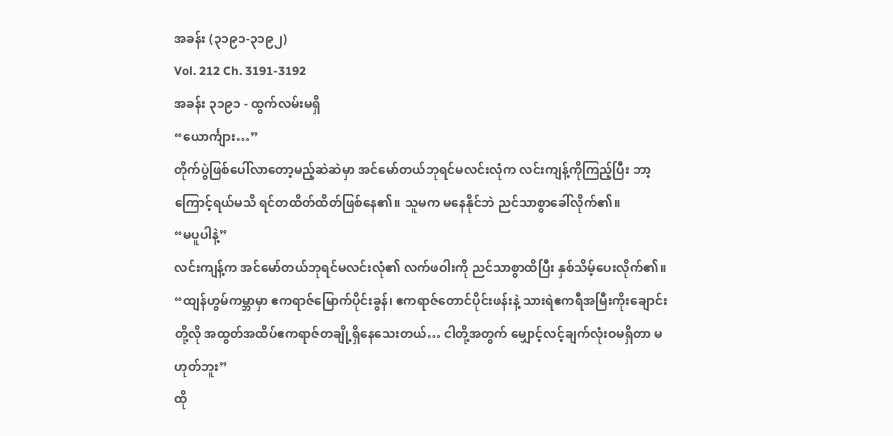အခန်း (၃၁၉၁-၃၁၉၂)
Vol. 212 Ch. 3191-3192
အခန်း ၃၁၉၁ - ထွက်လမ်းမရှိ
“ယောင်္ကျား…”
တိုက်ပွဲဖြစ်ပေါ်လာတော့မည့်ဆဲဆဲမှာ အင်မော်တယ်ဘုရင်မလင်းလုံက လင်းကျန့်ကိုကြည့်ပြီး ဘာ့ကြောင့်ရယ်မသိ ရင်တထိတ်ထိတ်ဖြစ်နေ၏။ သူမက မနေနိုင်ဘဲ ညင်သာစွာခေါ်လိုက်၏။
“မပူပါနဲ့”
လင်းကျန့်က အင်မော်တယ်ဘုရင်မလင်းလုံ၏ လက်ဖဝါးကို ညင်သာစွာထိပြီး နှစ်သိမ့်ပေးလိုက်၏။
“ထျန်ဟွမ်ကမ္ဘာမှာ ဧကရာဇ်မြောက်ပိုင်းခွန်၊ ဧကရာဇ်တောင်ပိုင်းဖန်းနဲ့ သားရဲဧကရီအမြီးကိုးချောင်းတို့လို အထွတ်အထိပ်ဧကရာဇ်တချို့ရှိနေသေးတယ်… ငါတို့အတွက် မျှောင့်လင့်ချက်လုံးဝမရှိတာ မဟုတ်ဘူး”
ထို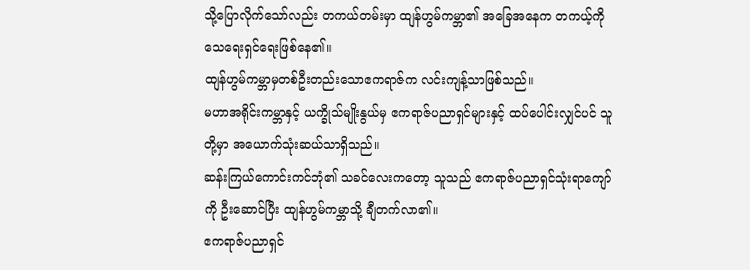သို့ပြောလိုက်သော်လည်း တကယ်တမ်းမှာ ထျန်ဟွမ်ကမ္ဘာ၏ အခြေအနေက တကယ့်ကို သေရေးရှင်ရေးဖြစ်နေ၏။
ထျန်ဟွမ်ကမ္ဘာမှတစ်ဦးတည်းသောဧကရာဇ်က လင်းကျန့်သာဖြစ်သည်။
မဟာအရိုင်းကမ္ဘာနှင့် ယက္ခိုသ်မျိုးနွယ်မှ ဧကရာဇ်ပညာရှင်များနှင့် ထပ်ပေါင်းလျှင်ပင် သူတို့မှာ အယောက်သုံးဆယ်သာရှိသည်။
ဆန်းကြယ်ကောင်းကင်ဘုံ၏ သခင်လေးကတော့ သူသည် ဧကရာဇ်ပညာရှင်သုံးရာကျော်ကို ဦးဆောင်ပြီး ထျန်ဟွမ်ကမ္ဘာသို့ ချီတက်လာ၏။
ဧကရာဇ်ပညာရှင်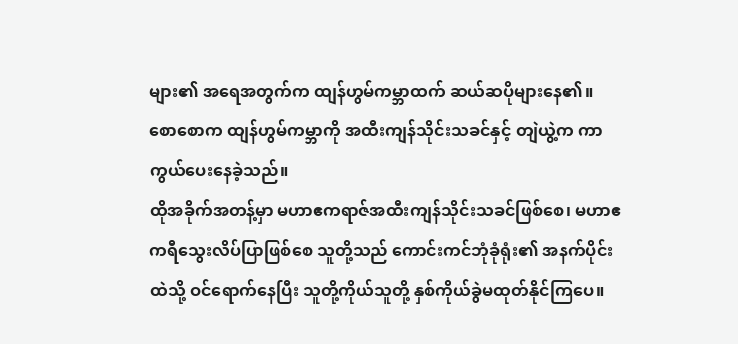များ၏ အရေအတွက်က ထျန်ဟွမ်ကမ္ဘာထက် ဆယ်ဆပိုများနေ၏။
စောစောက ထျန်ဟွမ်ကမ္ဘာကို အထီးကျန်သိုင်းသခင်နှင့် တျဲယွဲ့က ကာကွယ်ပေးနေခဲ့သည်။
ထိုအခိုက်အတန့်မှာ မဟာဧကရာဇ်အထီးကျန်သိုင်းသခင်ဖြစ်စေ၊ မဟာဧကရီသွေးလိပ်ပြာဖြစ်စေ သူတို့သည် ကောင်းကင်ဘုံခုံရုံး၏ အနက်ပိုင်းထဲသို့ ဝင်ရောက်နေပြီး သူတို့ကိုယ်သူတို့ နှစ်ကိုယ်ခွဲမထုတ်နိုင်ကြပေ။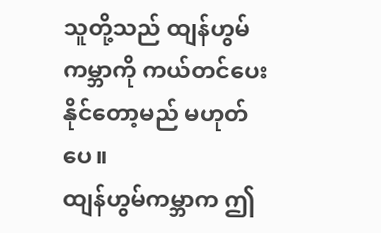သူတို့သည် ထျန်ဟွမ်ကမ္ဘာကို ကယ်တင်ပေးနိုင်တော့မည် မဟုတ်ပေ။
ထျန်ဟွမ်ကမ္ဘာက ဤ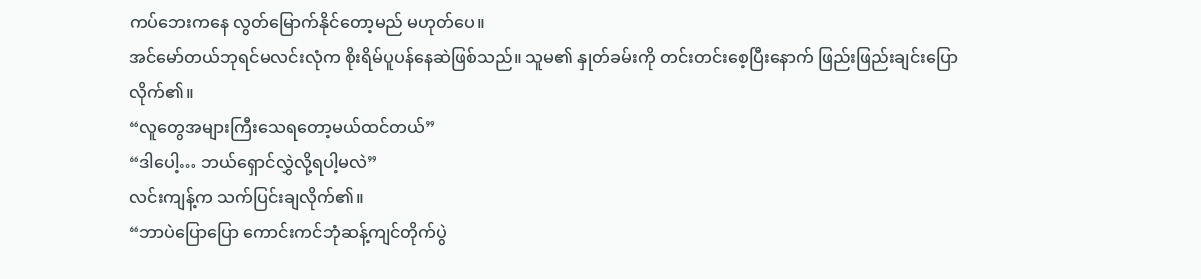ကပ်ဘေးကနေ လွတ်မြောက်နိုင်တော့မည် မဟုတ်ပေ။
အင်မော်တယ်ဘုရင်မလင်းလုံက စိုးရိမ်ပူပန်နေဆဲဖြစ်သည်။ သူမ၏ နှုတ်ခမ်းကို တင်းတင်းစေ့ပြီးနောက် ဖြည်းဖြည်းချင်းပြောလိုက်၏။
“လူတွေအများကြီးသေရတော့မယ်ထင်တယ်”
“ဒါပေါ့… ဘယ်ရှောင်လွှဲလို့ရပါ့မလဲ”
လင်းကျန့်က သက်ပြင်းချလိုက်၏။
“ဘာပဲပြောပြော ကောင်းကင်ဘုံဆန့်ကျင်တိုက်ပွဲ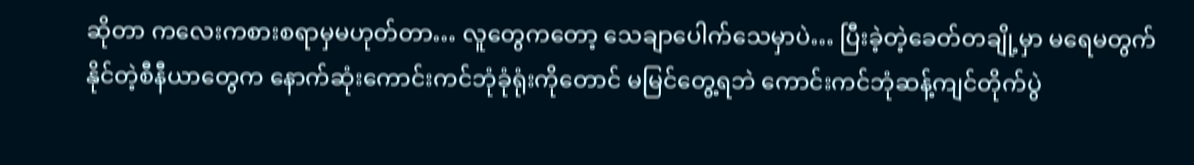ဆိုတာ ကလေးကစားစရာမှမဟုတ်တာ… လူတွေကတော့ သေချာပေါက်သေမှာပဲ… ပြီးခဲ့တဲ့ခေတ်တချို့မှာ မရေမတွက်နိုင်တဲ့စီနီယာတွေက နောက်ဆုံးကောင်းကင်ဘုံခုံရုံးကိုတောင် မမြင်တွေ့ရဘဲ ကောင်းကင်ဘုံဆန့်ကျင်တိုက်ပွဲ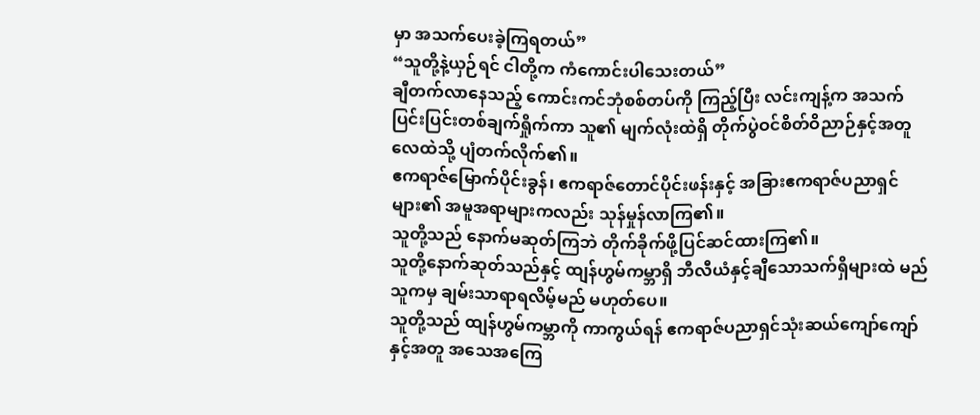မှာ အသက်ပေးခဲ့ကြရတယ်”
“သူတို့နဲ့ယှဉ်ရင် ငါတို့က ကံကောင်းပါသေးတယ်”
ချီတက်လာနေသည့် ကောင်းကင်ဘုံစစ်တပ်ကို ကြည့်ပြီး လင်းကျန့်က အသက်ပြင်းပြင်းတစ်ချက်ရှိုက်ကာ သူ၏ မျက်လုံးထဲရှိ တိုက်ပွဲဝင်စိတ်ဝိညာဉ်နှင့်အတူ လေထဲသို့ ပျံတက်လိုက်၏။
ဧကရာဇ်မြောက်ပိုင်းခွန်၊ ဧကရာဇ်တောင်ပိုင်းဖန်းနှင့် အခြားဧကရာဇ်ပညာရှင်များ၏ အမူအရာများကလည်း သုန်မှုန်လာကြ၏။
သူတို့သည် နောက်မဆုတ်ကြဘဲ တိုက်ခိုက်ဖို့ပြင်ဆင်ထားကြ၏။
သူတို့နောက်ဆုတ်သည်နှင့် ထျန်ဟွမ်ကမ္ဘာရှိ ဘီလီယံနှင့်ချီသောသက်ရှိများထဲ မည်သူကမှ ချမ်းသာရာရလိမ့်မည် မဟုတ်ပေ။
သူတို့သည် ထျန်ဟွမ်ကမ္ဘာကို ကာကွယ်ရန် ဧကရာဇ်ပညာရှင်သုံးဆယ်ကျော်ကျော်နှင့်အတူ အသေအကြေ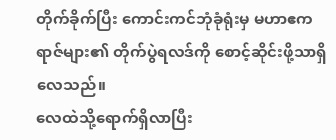တိုက်ခိုက်ပြီး ကောင်းကင်ဘုံခုံရုံးမှ မဟာဧကရာဇ်များ၏ တိုက်ပွဲရလဒ်ကို စောင့်ဆိုင်းဖို့သာရှိလေသည်။
လေထဲသို့ရောက်ရှိလာပြီး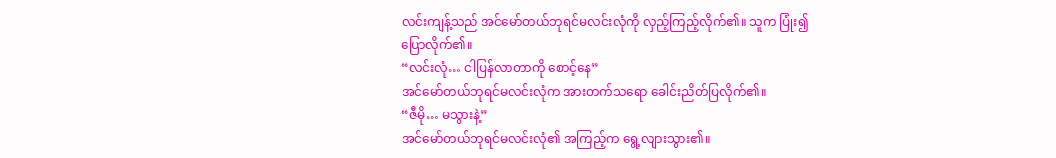လင်းကျန့်သည် အင်မော်တယ်ဘုရင်မလင်းလုံကို လှည့်ကြည့်လိုက်၏။ သူက ပြုံး၍ ပြောလိုက်၏။
“လင်းလုံ… ငါပြန်လာတာကို စောင့်နေ”
အင်မော်တယ်ဘုရင်မလင်းလုံက အားတက်သရော ခေါင်းညိတ်ပြလိုက်၏။
“ဇီမို… မသွားနဲ့”
အင်မော်တယ်ဘုရင်မလင်းလုံ၏ အကြည့်က ရွေ့လျားသွား၏။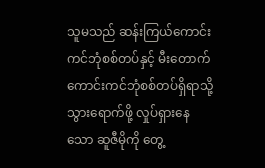သူမသည် ဆန်းကြယ်ကောင်းကင်ဘုံစစ်တပ်နှင့် မီးတောက်ကောင်းကင်ဘုံစစ်တပ်ရှိရာသို့ သွားရောက်ဖို့ လှုပ်ရှားနေသော ဆူဇီမိုကို တွေ့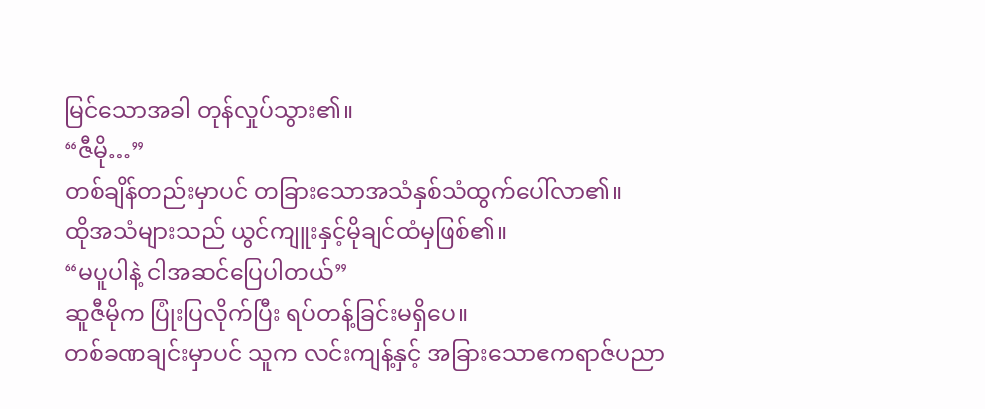မြင်သောအခါ တုန်လှုပ်သွား၏။
“ဇီမို…”
တစ်ချိန်တည်းမှာပင် တခြားသောအသံနှစ်သံထွက်ပေါ်လာ၏။
ထိုအသံများသည် ယွင်ကျူးနှင့်မိုချင်ထံမှဖြစ်၏။
“မပူပါနဲ့ ငါအဆင်ပြေပါတယ်”
ဆူဇီမိုက ပြုံးပြလိုက်ပြီး ရပ်တန့်ခြင်းမရှိပေ။
တစ်ခဏချင်းမှာပင် သူက လင်းကျန့်နှင့် အခြားသောဧကရာဇ်ပညာ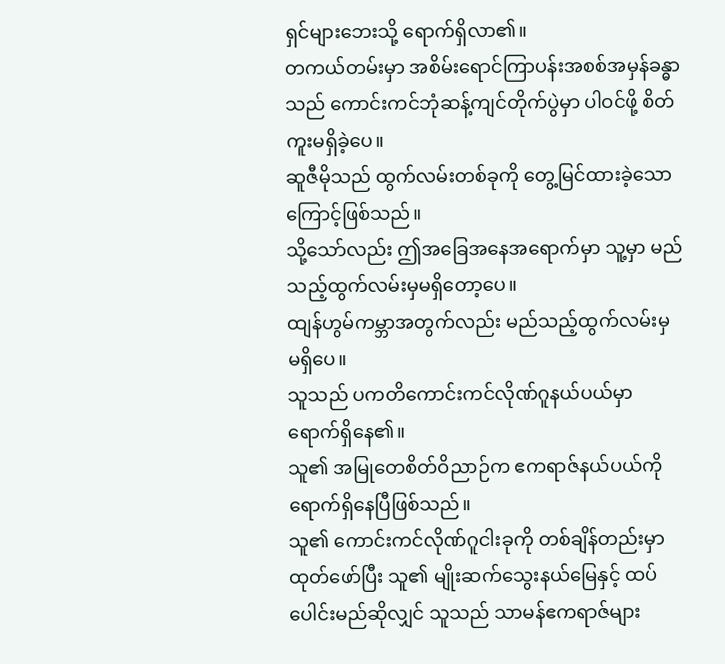ရှင်များဘေးသို့ ရောက်ရှိလာ၏။
တကယ်တမ်းမှာ အစိမ်းရောင်ကြာပန်းအစစ်အမှန်ခန္ဓာသည် ကောင်းကင်ဘုံဆန့်ကျင်တိုက်ပွဲမှာ ပါဝင်ဖို့ စိတ်ကူးမရှိခဲ့ပေ။
ဆူဇီမိုသည် ထွက်လမ်းတစ်ခုကို တွေ့မြင်ထားခဲ့သောကြောင့်ဖြစ်သည်။
သို့သော်လည်း ဤအခြေအနေအရောက်မှာ သူ့မှာ မည်သည့်ထွက်လမ်းမှမရှိတော့ပေ။
ထျန်ဟွမ်ကမ္ဘာအတွက်လည်း မည်သည့်ထွက်လမ်းမှ မရှိပေ။
သူသည် ပကတိကောင်းကင်လိုဏ်ဂူနယ်ပယ်မှာ ရောက်ရှိနေ၏။
သူ၏ အမြုတေစိတ်ဝိညာဉ်က ဧကရာဇ်နယ်ပယ်ကို ရောက်ရှိနေပြီဖြစ်သည်။
သူ၏ ကောင်းကင်လိုဏ်ဂူငါးခုကို တစ်ချိန်တည်းမှာထုတ်ဖော်ပြီး သူ၏ မျိုးဆက်သွေးနယ်မြေနှင့် ထပ်ပေါင်းမည်ဆိုလျှင် သူသည် သာမန်ဧကရာဇ်များ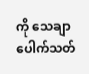ကို သေချာပေါက်သတ်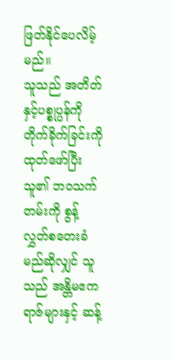ဖြတ်နိုင်ပေလိမ့်မည်။
သူသည် အတိတ်နှင့်ပစ္စုပ္ပန်ကို တိုက်ခိုက်ခြင်းကို ထုတ်ဖော်ပြီး သူ၏ ဘဝသက်တမ်းကို စွန့်လွှတ်စတေးခံမည်ဆိုလျှင် သူသည် အန္တိမဧကရာဇ်များနှင့် ဆန့်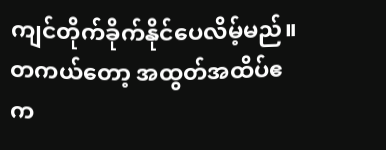ကျင်တိုက်ခိုက်နိုင်ပေလိမ့်မည်။
တကယ်တော့ အထွတ်အထိပ်ဧက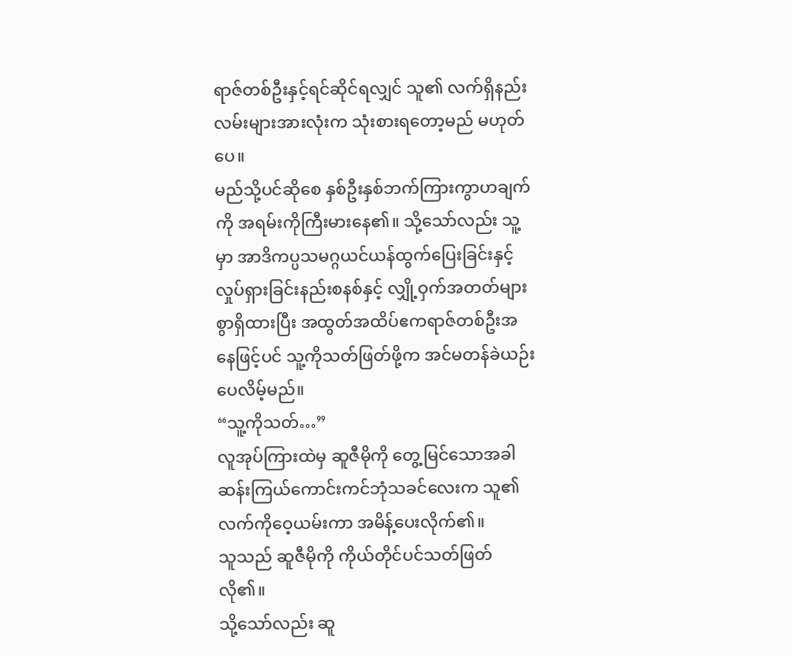ရာဇ်တစ်ဦးနှင့်ရင်ဆိုင်ရလျှင် သူ၏ လက်ရှိနည်းလမ်းများအားလုံးက သုံးစားရတော့မည် မဟုတ်ပေ။
မည်သို့ပင်ဆိုစေ နှစ်ဦးနှစ်ဘက်ကြားကွာဟချက်ကို အရမ်းကိုကြီးမားနေ၏။ သို့သော်လည်း သူ့မှာ အာဒိကပ္ပသမဂ္ဂယင်ယန်ထွက်ပြေးခြင်းနှင့် လှုပ်ရှားခြင်းနည်းစနစ်နှင့် လျှို့ဝှက်အတတ်များစွာရှိထားပြီး အထွတ်အထိပ်ဧကရာဇ်တစ်ဦးအနေဖြင့်ပင် သူ့ကိုသတ်ဖြတ်ဖို့က အင်မတန်ခဲယဉ်းပေလိမ့်မည်။
“သူ့ကိုသတ်…”
လူအုပ်ကြားထဲမှ ဆူဇီမိုကို တွေ့မြင်သောအခါ ဆန်းကြယ်ကောင်းကင်ဘုံသခင်လေးက သူ၏လက်ကိုဝေ့ယမ်းကာ အမိန့်ပေးလိုက်၏။
သူသည် ဆူဇီမိုကို ကိုယ်တိုင်ပင်သတ်ဖြတ်လို၏။
သို့သော်လည်း ဆူ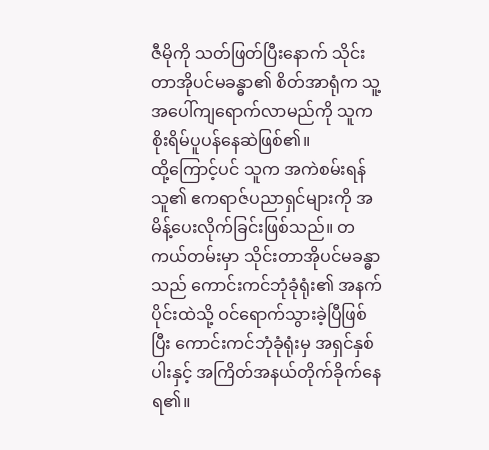ဇီမိုကို သတ်ဖြတ်ပြီးနောက် သိုင်းတာအိုပင်မခန္ဓာ၏ စိတ်အာရုံက သူ့အပေါ်ကျရောက်လာမည်ကို သူက စိုးရိမ်ပူပန်နေဆဲဖြစ်၏။
ထို့ကြောင့်ပင် သူက အကဲစမ်းရန် သူ၏ ဧကရာဇ်ပညာရှင်များကို အမိန့်ပေးလိုက်ခြင်းဖြစ်သည်။ တကယ်တမ်းမှာ သိုင်းတာအိုပင်မခန္ဓာသည် ကောင်းကင်ဘုံခုံရုံး၏ အနက်ပိုင်းထဲသို့ ဝင်ရောက်သွားခဲ့ပြီဖြစ်ပြီး ကောင်းကင်ဘုံခုံရုံးမှ အရှင်နှစ်ပါးနှင့် အကြိတ်အနယ်တိုက်ခိုက်နေရ၏။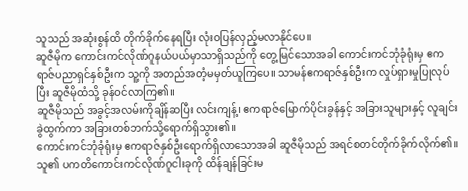သူသည် အဆုံးစွန်ထိ တိုက်ခိုက်နေရပြီး လုံးဝပြန်လှည့်မလာနိုင်ပေ။
ဆူဇီမိုက ကောင်းကင်လိုဏ်ဂူနယ်ပယ်မှာသာရှိသည်ကို တွေ့မြင်သောအခါ ကောင်းကင်ဘုံခုံရုံးမှ ဧကရာဇ်ပညာရှင်နှစ်ဦးက သူ့ကို အတည်အတံ့မမှတ်ယူကြပေ။ သာမန်ဧကရာဇ်နှစ်ဦးက လှုပ်ရှားမှုပြုလုပ်ပြီး ဆူဇီမိုထံသို့ ခုန်ဝင်လာကြ၏။
ဆူဇီမိုသည် အခွင့်အလမ်းကိုချိန်ဆပြီး လင်းကျန့်၊ ဧကရာဇ်မြောက်ပိုင်းခွန်နှင့် အခြားသူများနှင့် လူချင်းခွဲထွက်ကာ အခြားတစ်ဘက်သို့ရောက်ရှိသွား၏။
ကောင်းကင်ဘုံခုံရုံးမှ ဧကရာဇ်နှစ်ဦးရောက်ရှိလာသောအခါ ဆူဇီမိုသည် အရင်စတင်တိုက်ခိုက်လိုက်၏။ သူ၏ ပကတိကောင်းကင်လိုဏ်ဂူငါးခုကို ထိန်ချန်ခြင်းမ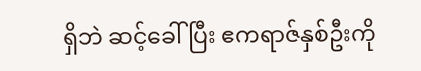ရှိဘဲ ဆင့်ခေါ်ပြီး ဧကရာဇ်နှစ်ဦးကို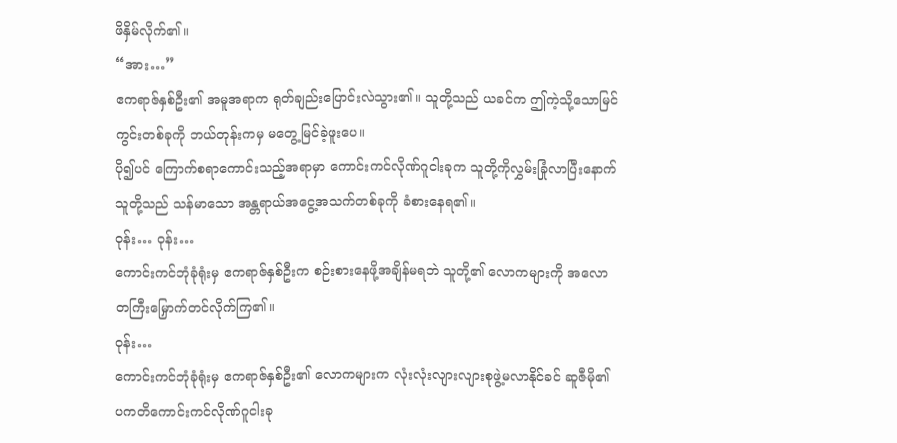ဖိနှိမ်လိုက်၏။
“အား…”
ဧကရာဇ်နှစ်ဦး၏ အမူအရာက ရုတ်ချည်းပြောင်းလဲသွား၏။ သူတို့သည် ယခင်က ဤကဲ့သို့သောမြင်ကွင်းတစ်ခုကို ဘယ်တုန်းကမှ မတွေ့မြင်ခဲ့ဖူးပေ။
ပို၍ပင် ကြောက်စရာကောင်းသည့်အရာမှာ ကောင်းကင်လိုဏ်ဂူငါးခုက သူတို့ကိုလွှမ်းခြုံလာပြီးနောက် သူတို့သည် သန်မာသော အန္တရာယ်အငွေ့အသက်တစ်ခုကို ခံစားနေရ၏။
ဝုန်း… ဝုန်း…
ကောင်းကင်ဘုံခုံရုံးမှ ဧကရာဇ်နှစ်ဦးက စဉ်းစားနေဖို့အချိန်မရဘဲ သူတို့၏ လောကများကို အလောတကြီးမြှောက်တင်လိုက်ကြ၏။
ဝုန်း…
ကောင်းကင်ဘုံခုံရုံးမှ ဧကရာဇ်နှစ်ဦး၏ လောကများက လုံးလုံးလျားလျားစုဖွဲ့မလာနိုင်ခင် ဆူဇီမို၏ ပကတိကောင်းကင်လိုဏ်ဂူငါးခု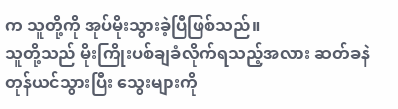က သူတို့ကို အုပ်မိုးသွားခဲ့ပြီဖြစ်သည်။
သူတို့သည် မိုးကြိုးပစ်ချခံလိုက်ရသည့်အလား ဆတ်ခနဲတုန်ယင်သွားပြီး သွေးများကို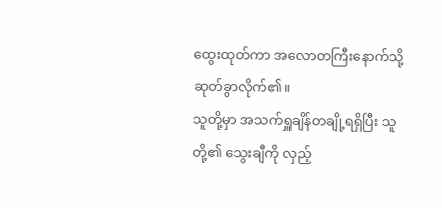ထွေးထုတ်ကာ အလောတကြီးနောက်သို့ဆုတ်ခွာလိုက်၏။
သူတို့မှာ အသက်ရှူချိန်တချို့ရရှိပြီး သူတို့၏ သွေးချီကို လှည့်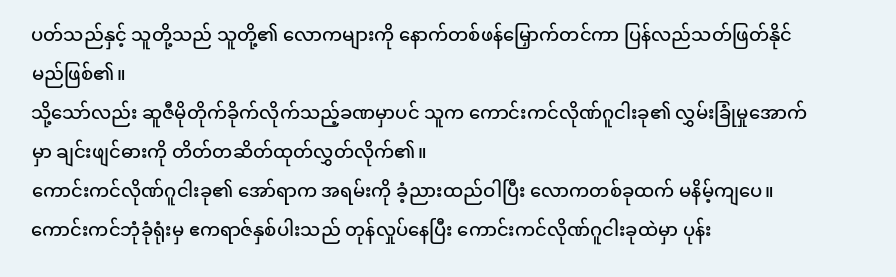ပတ်သည်နှင့် သူတို့သည် သူတို့၏ လောကများကို နောက်တစ်ဖန်မြှောက်တင်ကာ ပြန်လည်သတ်ဖြတ်နိုင်မည်ဖြစ်၏။
သို့သော်လည်း ဆူဇီမိုတိုက်ခိုက်လိုက်သည့်ခဏမှာပင် သူက ကောင်းကင်လိုဏ်ဂူငါးခု၏ လွှမ်းခြုံမှုအောက်မှာ ချင်းဖျင်ဓားကို တိတ်တဆိတ်ထုတ်လွှတ်လိုက်၏။
ကောင်းကင်လိုဏ်ဂူငါးခု၏ အော်ရာက အရမ်းကို ခံ့ညားထည်ဝါပြီး လောကတစ်ခုထက် မနိမ့်ကျပေ။
ကောင်းကင်ဘုံခုံရုံးမှ ဧကရာဇ်နှစ်ပါးသည် တုန်လှုပ်နေပြီး ကောင်းကင်လိုဏ်ဂူငါးခုထဲမှာ ပုန်း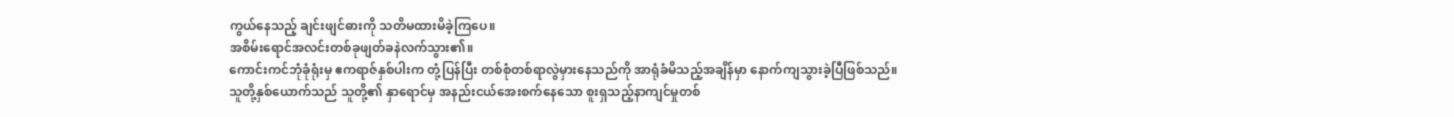ကွယ်နေသည့် ချင်းဖျင်ဓားကို သတိမထားမိခဲ့ကြပေ။
အစိမ်းရောင်အလင်းတစ်ခုဖျတ်ခနဲလက်သွား၏။
ကောင်းကင်ဘုံခုံရုံးမှ ဧကရာဇ်နှစ်ပါးက တုံ့ပြန်ပြီး တစ်စုံတစ်ရာလွဲမှားနေသည်ကို အာရုံခံမိသည့်အချိန်မှာ နောက်ကျသွားခဲ့ပြီဖြစ်သည်။
သူတို့နှစ်ယောက်သည် သူတို့၏ နှာရောင်မှ အနည်းငယ်အေးစက်နေသော စူးရှသည့်နာကျင်မှုတစ်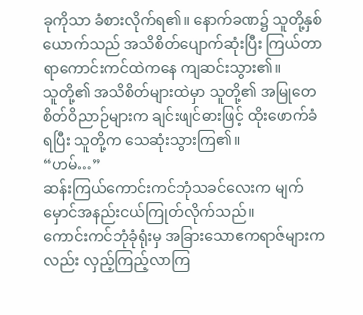ခုကိုသာ ခံစားလိုက်ရ၏။ နောက်ခဏ၌ သူတို့နှစ်ယောက်သည် အသိစိတ်ပျောက်ဆုံးပြီး ကြယ်တာရာကောင်းကင်ထဲကနေ ကျဆင်းသွား၏။
သူတို့၏ အသိစိတ်များထဲမှာ သူတို့၏ အမြုတေစိတ်ဝိညာဉ်များက ချင်းဖျင်ဓားဖြင့် ထိုးဖောက်ခံရပြီး သူတို့က သေဆုံးသွားကြ၏။
“ဟမ်…”
ဆန်းကြယ်ကောင်းကင်ဘုံသခင်လေးက မျက်မှောင်အနည်းငယ်ကြုတ်လိုက်သည်။
ကောင်းကင်ဘုံခုံရုံးမှ အခြားသောဧကရာဇ်များကလည်း လှည့်ကြည့်လာကြ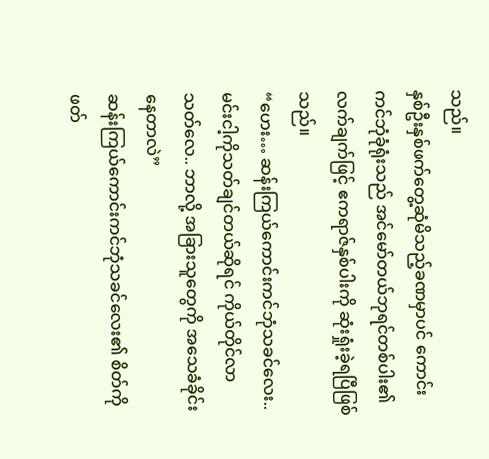သည်။
နှစ်ဦးနှစ်ဖက်တွေ့ဆုံမိသည့်ခဏမှာပင် ကောင်းကင်ဘုံခုံရုံးသည် အင်မော်တယ်ဘုရင်တစ်ပါး၏ လက်ချက်ဖြင့် ဧကရာဇ်နှစ်ပါးကို ဆုံးရှုံးခဲ့ရပြီဖြစ်သည်။
“ဟေး… ဆန်းကြယ်ကောင်းကင်ဘုံသခင်လေး.. မင်းငါ့ကိုသတ်ချင်တယ်ဆိုရင် ကိုယ်တိုင်လာသတ်လေ.. ဘာလို့ အခြားသူတွေကို အသေခံခိုင်းနေတာလဲ”
ဆန်းကြယ်ကောင်းကင်ဘုံသခင်လေး၏ စိတ်ကို ဖတ်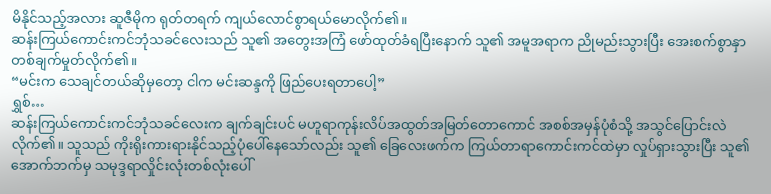မိနိုင်သည့်အလား ဆူဇီမိုက ရုတ်တရက် ကျယ်လောင်စွာရယ်မောလိုက်၏။
ဆန်းကြယ်ကောင်းကင်ဘုံသခင်လေးသည် သူ၏ အတွေးအကြံ ဖော်ထုတ်ခံရပြီးနောက် သူ၏ အမူအရာက ညိုမည်းသွားပြီး အေးစက်စွာနှာတစ်ချက်မှုတ်လိုက်၏။
“မင်းက သေချင်တယ်ဆိုမှတော့ ငါက မင်းဆန္ဒကို ဖြည်ပေးရတာပေါ့”
ရွှစ်…
ဆန်းကြယ်ကောင်းကင်ဘုံသခင်လေးက ချက်ချင်းပင် မဟူရာကုန်းလိပ်အထွတ်အမြတ်တောကောင် အစစ်အမှန်ပုံစံသို့ အသွင်ပြောင်းလဲလိုက်၏။ သူသည် ကိုးရိုးကားရားနိုင်သည့်ပုံပေါ်နေသော်လည်း သူ၏ ခြေလေးဖက်က ကြယ်တာရာကောင်းကင်ထဲမှာ လှုပ်ရှားသွားပြီး သူ၏ အောက်ဘက်မှ သမုဒ္ဒရာလှိုင်းလုံးတစ်လုံးပေါ်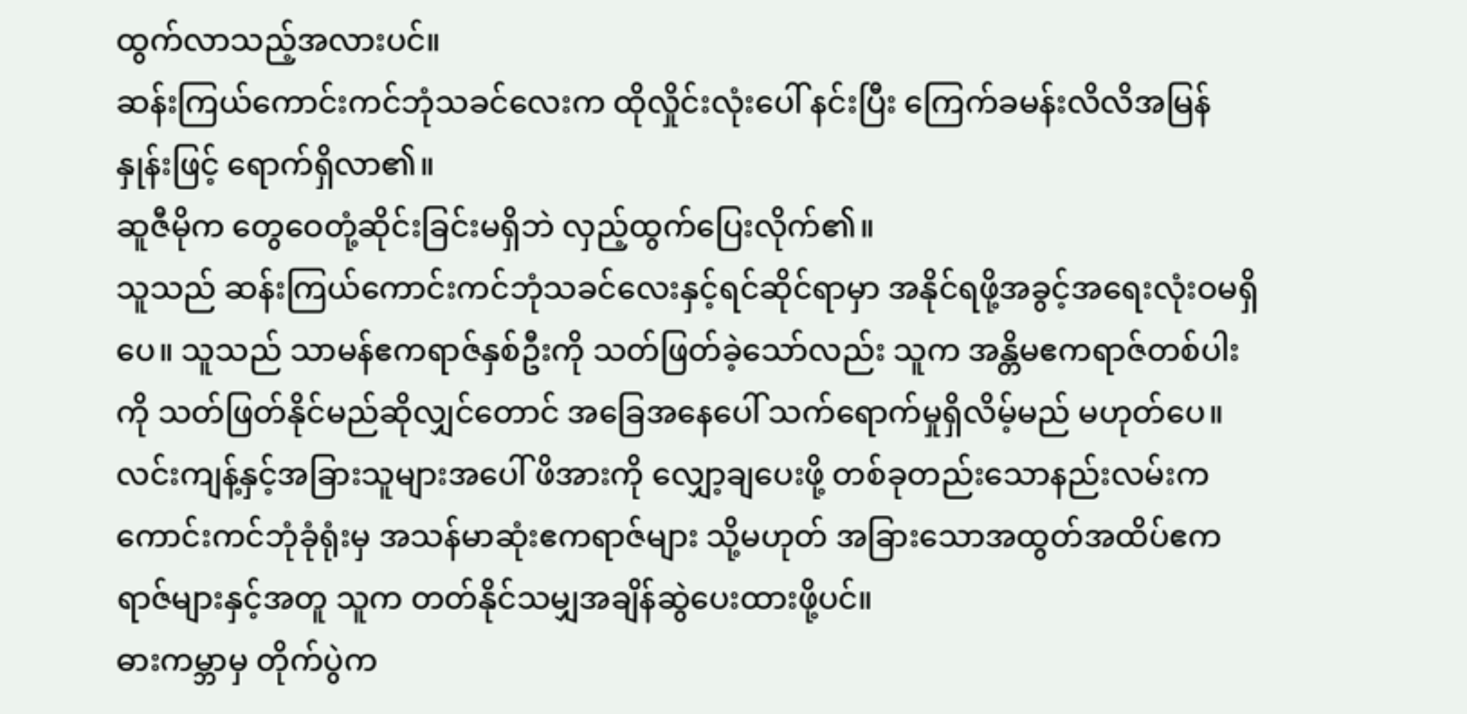ထွက်လာသည့်အလားပင်။
ဆန်းကြယ်ကောင်းကင်ဘုံသခင်လေးက ထိုလှိုင်းလုံးပေါ် နင်းပြီး ကြေက်ခမန်းလိလိအမြန်နှုန်းဖြင့် ရောက်ရှိလာ၏။
ဆူဇီမိုက တွေဝေတုံ့ဆိုင်းခြင်းမရှိဘဲ လှည့်ထွက်ပြေးလိုက်၏။
သူသည် ဆန်းကြယ်ကောင်းကင်ဘုံသခင်လေးနှင့်ရင်ဆိုင်ရာမှာ အနိုင်ရဖို့အခွင့်အရေးလုံးဝမရှိပေ။ သူသည် သာမန်ဧကရာဇ်နှစ်ဦးကို သတ်ဖြတ်ခဲ့သော်လည်း သူက အန္တိမဧကရာဇ်တစ်ပါးကို သတ်ဖြတ်နိုင်မည်ဆိုလျှင်တောင် အခြေအနေပေါ် သက်ရောက်မှုရှိလိမ့်မည် မဟုတ်ပေ။
လင်းကျန့်နှင့်အခြားသူများအပေါ် ဖိအားကို လျှော့ချပေးဖို့ တစ်ခုတည်းသောနည်းလမ်းက ကောင်းကင်ဘုံခုံရုံးမှ အသန်မာဆုံးဧကရာဇ်များ သို့မဟုတ် အခြားသောအထွတ်အထိပ်ဧကရာဇ်များနှင့်အတူ သူက တတ်နိုင်သမျှအချိန်ဆွဲပေးထားဖို့ပင်။
ဓားကမ္ဘာမှ တိုက်ပွဲက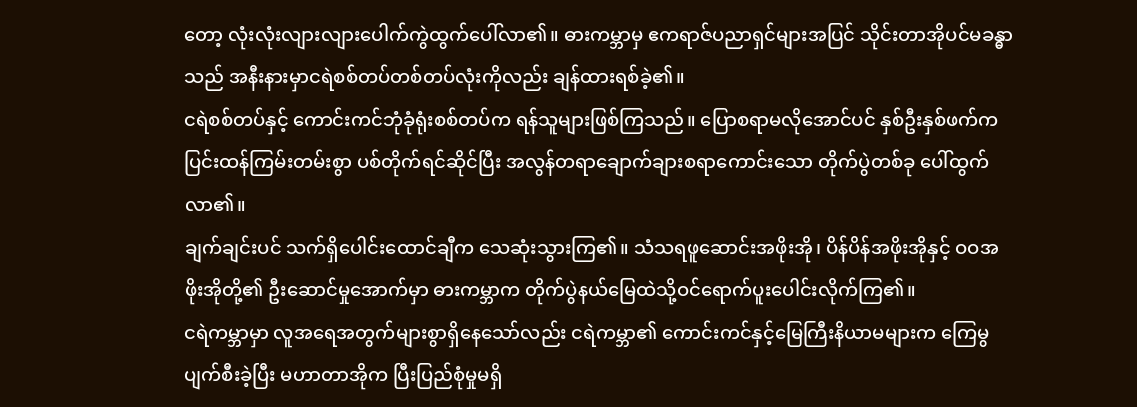တော့ လုံးလုံးလျားလျားပေါက်ကွဲထွက်ပေါ်လာ၏။ ဓားကမ္ဘာမှ ဧကရာဇ်ပညာရှင်များအပြင် သိုင်းတာအိုပင်မခန္ဓာသည် အနီးနားမှာငရဲစစ်တပ်တစ်တပ်လုံးကိုလည်း ချန်ထားရစ်ခဲ့၏။
ငရဲစစ်တပ်နှင့် ကောင်းကင်ဘုံခုံရုံးစစ်တပ်က ရန်သူများဖြစ်ကြသည်။ ပြောစရာမလိုအောင်ပင် နှစ်ဦးနှစ်ဖက်က ပြင်းထန်ကြမ်းတမ်းစွာ ပစ်တိုက်ရင်ဆိုင်ပြီး အလွန်တရာချောက်ချားစရာကောင်းသော တိုက်ပွဲတစ်ခု ပေါ်ထွက်လာ၏။
ချက်ချင်းပင် သက်ရှိပေါင်းထောင်ချီက သေဆုံးသွားကြ၏။ သံသရဖူဆောင်းအဖိုးအို၊ ပိန်ပိန်အဖိုးအိုနှင့် ဝဝအဖိုးအိုတို့၏ ဦးဆောင်မှုအောက်မှာ ဓားကမ္ဘာက တိုက်ပွဲနယ်မြေထဲသို့ဝင်ရောက်ပူးပေါင်းလိုက်ကြ၏။
ငရဲကမ္ဘာမှာ လူအရေအတွက်များစွာရှိနေသော်လည်း ငရဲကမ္ဘာ၏ ကောင်းကင်နှင့်မြေကြီးနိယာမများက ကြေမွပျက်စီးခဲ့ပြီး မဟာတာအိုက ပြီးပြည်စုံမှုမရှိ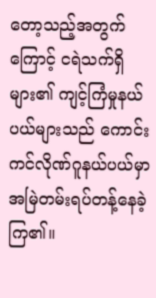တော့သည့်အတွက်ကြောင့် ငရဲသက်ရှိများ၏ ကျင့်ကြံမှုနယ်ပယ်များသည် ကောင်းကင်လိုဏ်ဂူနယ်ပယ်မှာ အမြဲတမ်းရပ်တန့်နေခဲ့ကြ၏။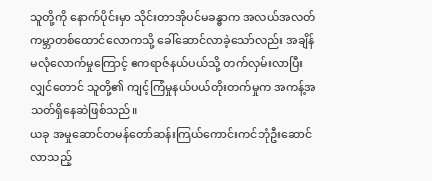သူတို့ကို နောက်ပိုင်းမှာ သိုင်းတာအိုပင်မခန္ဓာက အလယ်အလတ်ကမ္ဘာတစ်ထောင်လောကသို့ ခေါ်ဆောင်လာခဲ့သော်လည်း အချိန်မလုံလောက်မှုကြောင့် ဧကရာဇ်နယ်ပယ်သို့ တက်လှမ်းလာပြီးလျှင်တောင် သူတို့၏ ကျင့်ကြံမှုနယ်ပယ်တိုးတက်မှုက အကန့်အသတ်ရှိနေဆဲဖြစ်သည်။
ယခု အမှုဆောင်တမန်တော်ဆန်းကြယ်ကောင်းကင်ဘုံဦးဆောင်လာသည့်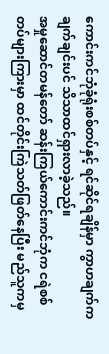ကောင်းကင်ဘုံခုံရုံးစစ်တပ်နှင့် ရင်ဆိုင်ရချိန်မှာ ကွာဟချက်က ချက်ချင်းပင် သိသာထင်ရှားလာခဲ့သည်။
အမှုဆောင်တမန်တော် ဆန်းကြယ်ကောင်းကင်ဘုံက ငရဲစစ်တပ်များကြားမှာ ထင်တိုင်းကြဲသတ်ဖြတ်နေပြီး မည်သူကမှ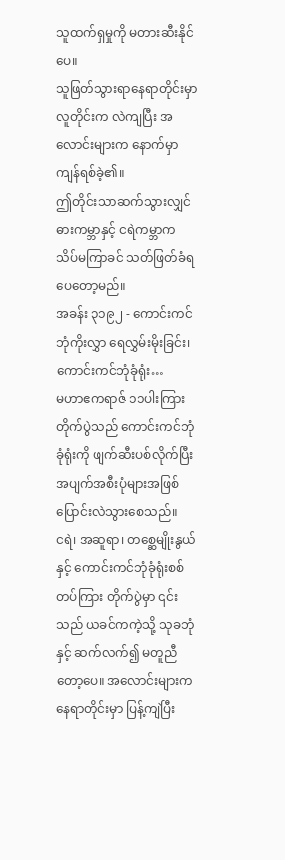သူထက်ရှမှုကို မတားဆီးနိုင်ပေ။
သူဖြတ်သွားရာနေရာတိုင်းမှာ လူတိုင်းက လဲကျပြီး အလောင်းများက နောက်မှာကျန်ရစ်ခဲ့၏။
ဤတိုင်းသာဆက်သွားလျှင် ဓားကမ္ဘာနှင့် ငရဲကမ္ဘာက သိပ်မကြာခင် သတ်ဖြတ်ခံရပေတော့မည်။
အခန်း ၃၁၉၂ - ကောင်းကင်ဘုံကိုးလွှာ ရေလွှမ်းမိုးခြင်း၊
ကောင်းကင်ဘုံခုံရုံး…
မဟာဧကရာဇ် ၁၁ပါးကြား တိုက်ပွဲသည် ကောင်းကင်ဘုံခုံရုံးကို ဖျက်ဆီးပစ်လိုက်ပြီး အပျက်အစီးပုံများအဖြစ် ပြောင်းလဲသွားစေသည်။
ငရဲ၊ အဆူရာ၊ တစ္ဆေမျိုးနွယ်နှင့် ကောင်းကင်ဘုံခုံရုံးစစ်တပ်ကြား တိုက်ပွဲမှာ ၎င်းသည် ယခင်ကကဲ့သို့ သုခဘုံနှင့် ဆက်လက်၍ မတူညီတော့ပေ။ အလောင်းများက နေရာတိုင်းမှာ ပြန့်ကျဲပြီး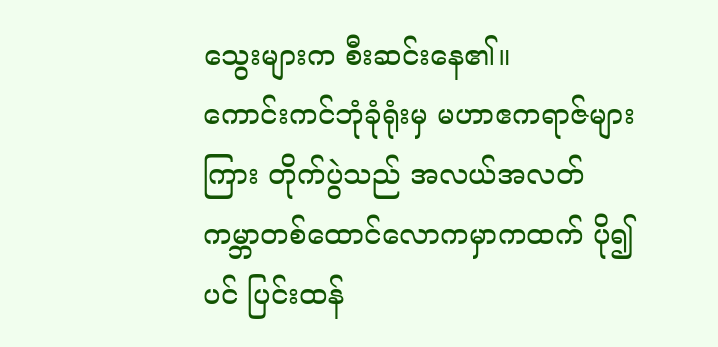သွေးများက စီးဆင်းနေ၏။
ကောင်းကင်ဘုံခုံရုံးမှ မဟာဧကရာဇ်များကြား တိုက်ပွဲသည် အလယ်အလတ်ကမ္ဘာတစ်ထောင်လောကမှာကထက် ပို၍ပင် ပြင်းထန်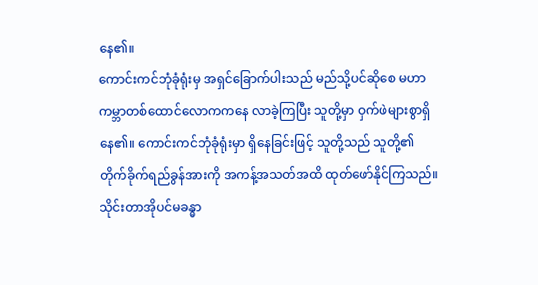နေ၏။
ကောင်းကင်ဘုံခုံရုံးမှ အရှင်ခြောက်ပါးသည် မည်သို့ပင်ဆိုစေ မဟာကမ္ဘာတစ်ထောင်လောကကနေ လာခဲ့ကြပြီး သူတို့မှာ ဝှက်ဖဲများစွာရှိနေ၏။ ကောင်းကင်ဘုံခုံရုံးမှာ ရှိနေခြင်းဖြင့် သူတို့သည် သူတို့၏ တိုက်ခိုက်ရည်ခွန်အားကို အကန့်အသတ်အထိ ထုတ်ဖော်နိုင်ကြသည်။
သိုင်းတာအိုပင်မခန္ဓာ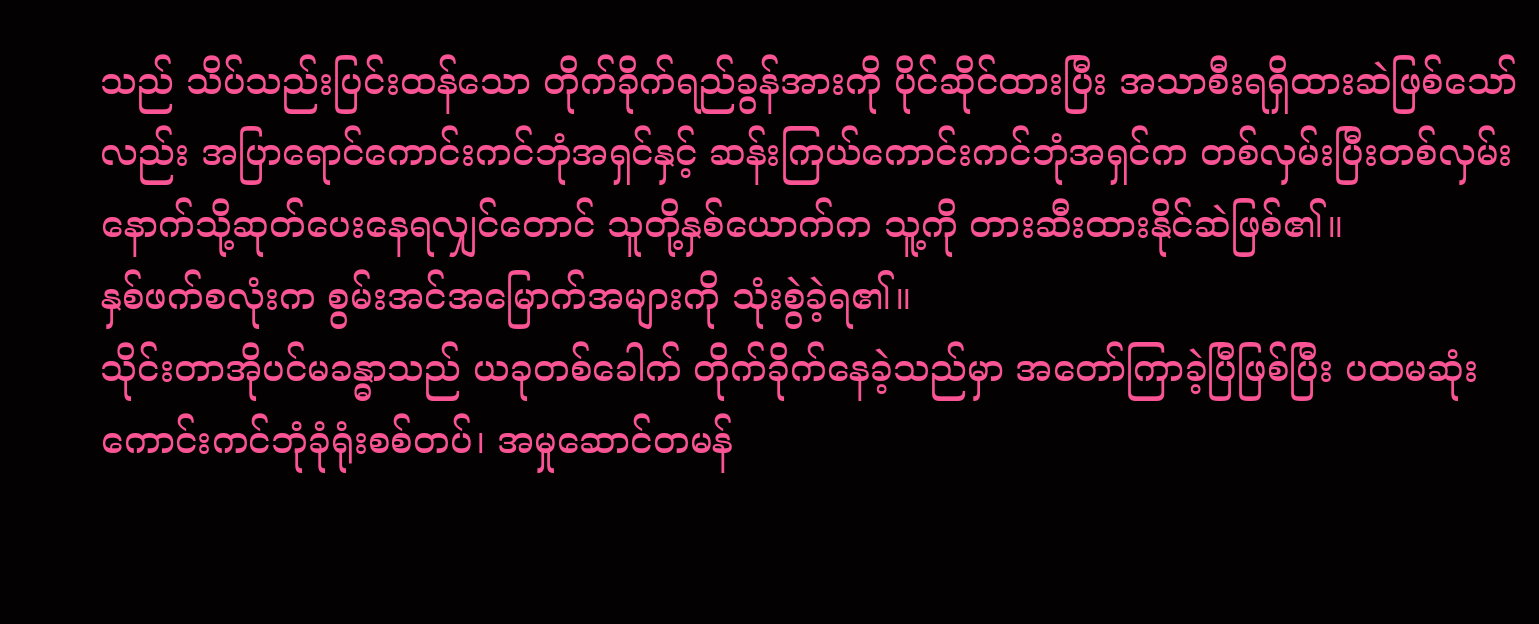သည် သိပ်သည်းပြင်းထန်သော တိုက်ခိုက်ရည်ခွန်အားကို ပိုင်ဆိုင်ထားပြီး အသာစီးရရှိထားဆဲဖြစ်သော်လည်း အပြာရောင်ကောင်းကင်ဘုံအရှင်နှင့် ဆန်းကြယ်ကောင်းကင်ဘုံအရှင်က တစ်လှမ်းပြီးတစ်လှမ်း နောက်သို့ဆုတ်ပေးနေရလျှင်တောင် သူတို့နှစ်ယောက်က သူ့ကို တားဆီးထားနိုင်ဆဲဖြစ်၏။
နှစ်ဖက်စလုံးက စွမ်းအင်အမြောက်အများကို သုံးစွဲခဲ့ရ၏။
သိုင်းတာအိုပင်မခန္ဓာသည် ယခုတစ်ခေါက် တိုက်ခိုက်နေခဲ့သည်မှာ အတော်ကြာခဲ့ပြီဖြစ်ပြီး ပထမဆုံး ကောင်းကင်ဘုံခုံရုံးစစ်တပ်၊ အမှုဆောင်တမန်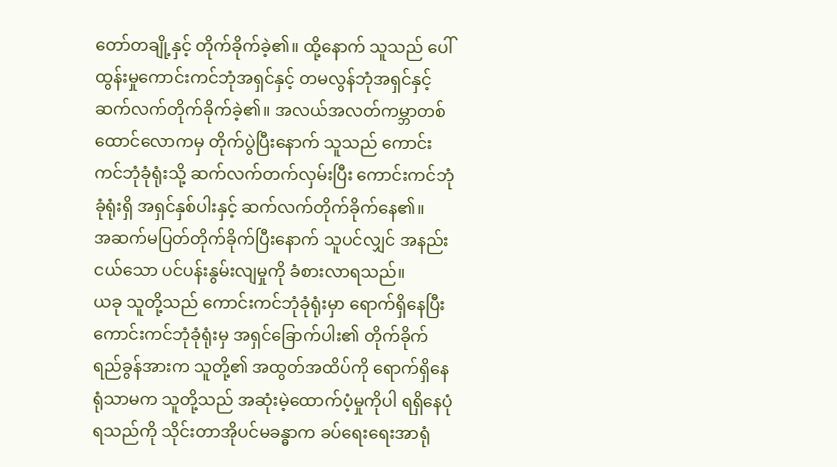တော်တချို့နှင့် တိုက်ခိုက်ခဲ့၏။ ထို့နောက် သူသည် ပေါ်ထွန်းမှုကောင်းကင်ဘုံအရှင်နှင့် တမလွန်ဘုံအရှင်နှင့် ဆက်လက်တိုက်ခိုက်ခဲ့၏။ အလယ်အလတ်ကမ္ဘာတစ်ထောင်လောကမှ တိုက်ပွဲပြီးနောက် သူသည် ကောင်းကင်ဘုံခုံရုံးသို့ ဆက်လက်တက်လှမ်းပြီး ကောင်းကင်ဘုံခုံရုံးရှိ အရှင်နှစ်ပါးနှင့် ဆက်လက်တိုက်ခိုက်နေ၏။
အဆက်မပြတ်တိုက်ခိုက်ပြီးနောက် သူပင်လျှင် အနည်းငယ်သော ပင်ပန်းနွမ်းလျမှုကို ခံစားလာရသည်။
ယခု သူတို့သည် ကောင်းကင်ဘုံခုံရုံးမှာ ရောက်ရှိနေပြီး ကောင်းကင်ဘုံခုံရုံးမှ အရှင်ခြောက်ပါး၏ တိုက်ခိုက်ရည်ခွန်အားက သူတို့၏ အထွတ်အထိပ်ကို ရောက်ရှိနေရုံသာမက သူတို့သည် အဆုံးမဲ့ထောက်ပံ့မှုကိုပါ ရရှိနေပုံရသည်ကို သိုင်းတာအိုပင်မခန္ဓာက ခပ်ရေးရေးအာရုံ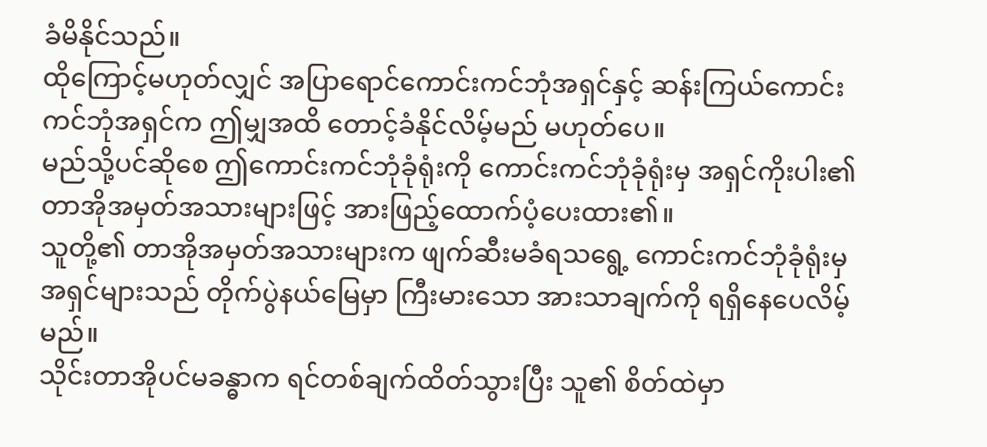ခံမိနိုင်သည်။
ထိုကြောင့်မဟုတ်လျှင် အပြာရောင်ကောင်းကင်ဘုံအရှင်နှင့် ဆန်းကြယ်ကောင်းကင်ဘုံအရှင်က ဤမျှအထိ တောင့်ခံနိုင်လိမ့်မည် မဟုတ်ပေ။
မည်သို့ပင်ဆိုစေ ဤကောင်းကင်ဘုံခုံရုံးကို ကောင်းကင်ဘုံခုံရုံးမှ အရှင်ကိုးပါး၏ တာအိုအမှတ်အသားများဖြင့် အားဖြည့်ထောက်ပံ့ပေးထား၏။
သူတို့၏ တာအိုအမှတ်အသားများက ဖျက်ဆီးမခံရသရွေ့ ကောင်းကင်ဘုံခုံရုံးမှ အရှင်များသည် တိုက်ပွဲနယ်မြေမှာ ကြီးမားသော အားသာချက်ကို ရရှိနေပေလိမ့်မည်။
သိုင်းတာအိုပင်မခန္ဓာက ရင်တစ်ချက်ထိတ်သွားပြီး သူ၏ စိတ်ထဲမှာ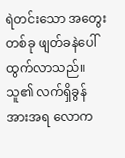ရဲတင်းသော အတွေးတစ်ခု ဖျတ်ခနဲပေါ်ထွက်လာသည်။
သူ၏ လက်ရှိခွန်အားအရ လောက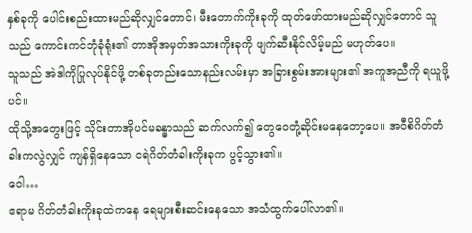နှစ်ခုကို ပေါင်းစည်းထားမည်ဆိုလျှင်တောင်၊ မီးတောက်ကိုးခုကို ထုတ်ဖော်ထားမည်ဆိုလျှင်တောင် သူသည် ကောင်းကင်ဘုံခုံရုံး၏ တာအိုအမှတ်အသားကိုးခုကို ဖျက်ဆီးနိုင်လိမ့်မည် မဟုတ်ပေ။
သူသည် အဲဒါကိုပြုလုပ်နိုင်ဖို့ တစ်ခုတည်းသောနည်းလမ်းမှာ အခြားစွမ်းအားများ၏ အကူအညီကို ရယူဖို့ပင်။
ထိုသို့အတွေးဖြင့် သိုင်းတာအိုပင်မခန္ဓာသည် ဆက်လက်၍ တွေဝေတုံ့ဆိုင်းမနေတော့ပေ။ အဝီစိဂိတ်တံခါးကလွဲလျှင် ကျန်ရှိနေသော ငရဲဂိတ်တံခါးကိုးခုက ပွင့်သွား၏။
ဝေါ…
ဧရာမ ဂိတ်တံခါးကိုးခုထဲကနေ ရေများစီးဆင်းနေသော အသံထွက်ပေါ်လာ၏။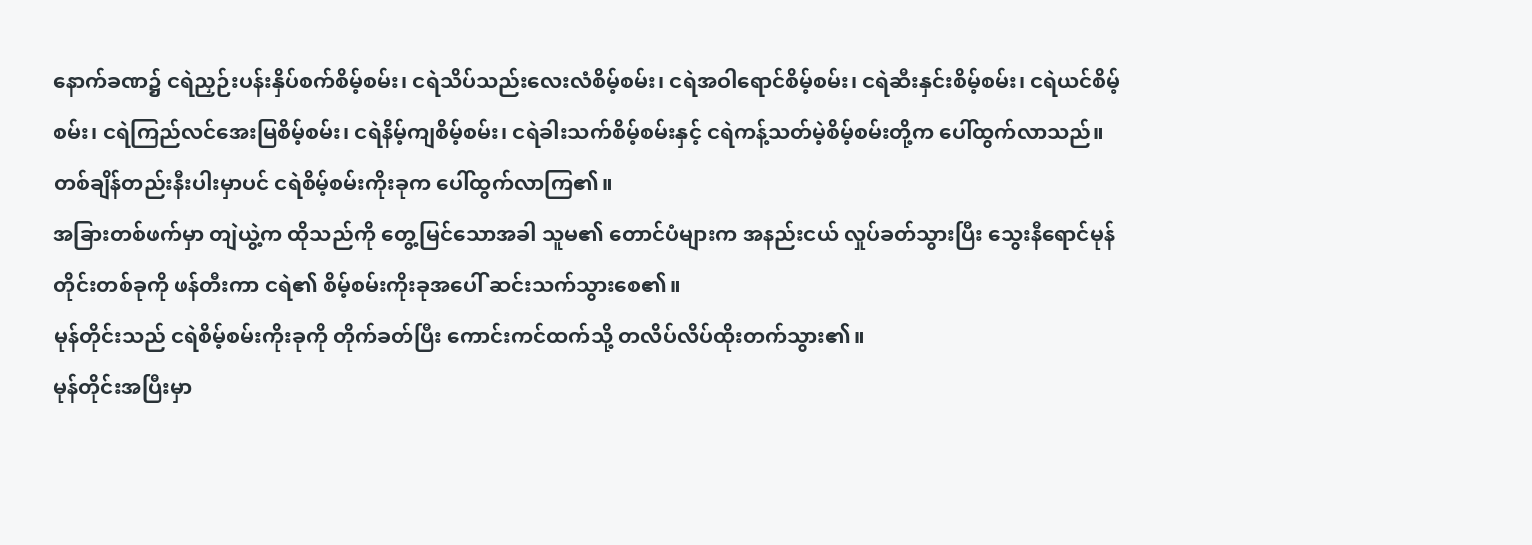နောက်ခဏ၌ ငရဲညှဉ်းပန်းနှိပ်စက်စိမ့်စမ်း၊ ငရဲသိပ်သည်းလေးလံစိမ့်စမ်း၊ ငရဲအဝါရောင်စိမ့်စမ်း၊ ငရဲဆီးနှင်းစိမ့်စမ်း၊ ငရဲယင်စိမ့်စမ်း၊ ငရဲကြည်လင်အေးမြစိမ့်စမ်း၊ ငရဲနိမ့်ကျစိမ့်စမ်း၊ ငရဲခါးသက်စိမ့်စမ်းနှင့် ငရဲကန့်သတ်မဲ့စိမ့်စမ်းတို့က ပေါ်ထွက်လာသည်။
တစ်ချိန်တည်းနီးပါးမှာပင် ငရဲစိမ့်စမ်းကိုးခုက ပေါ်ထွက်လာကြ၏။
အခြားတစ်ဖက်မှာ တျဲယွဲ့က ထိုသည်ကို တွေ့မြင်သောအခါ သူမ၏ တောင်ပံများက အနည်းငယ် လှုပ်ခတ်သွားပြီး သွေးနီရောင်မုန်တိုင်းတစ်ခုကို ဖန်တီးကာ ငရဲ၏ စိမ့်စမ်းကိုးခုအပေါ် ဆင်းသက်သွားစေ၏။
မုန်တိုင်းသည် ငရဲစိမ့်စမ်းကိုးခုကို တိုက်ခတ်ပြီး ကောင်းကင်ထက်သို့ တလိပ်လိပ်ထိုးတက်သွား၏။
မုန်တိုင်းအပြီးမှာ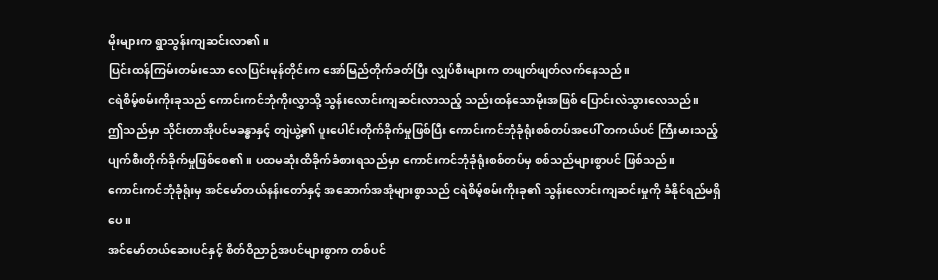မိုးများက ရွာသွန်းကျဆင်းလာ၏။
ပြင်းထန်ကြမ်းတမ်းသော လေပြင်းမုန်တိုင်းက အော်မြည်တိုက်ခတ်ပြီး လျှပ်စီးများက တဖျတ်ဖျတ်လက်နေသည်။
ငရဲစိမ့်စမ်းကိုးခုသည် ကောင်းကင်ဘုံကိုးလွှာသို့ သွန်းလောင်းကျဆင်းလာသည့် သည်းထန်သောမိုးအဖြစ် ပြောင်းလဲသွားလေသည်။
ဤသည်မှာ သိုင်းတာအိုပင်မခန္ဓာနှင့် တျဲယွဲ့၏ ပူးပေါင်းတိုက်ခိုက်မှုဖြစ်ပြီး ကောင်းကင်ဘုံခုံရုံးစစ်တပ်အပေါ် တကယ်ပင် ကြီးမားသည့် ပျက်စီးတိုက်ခိုက်မှုဖြစ်စေ၏။ ပထမဆုံးထိခိုက်ခံစားရသည်မှာ ကောင်းကင်ဘုံခုံရုံးစစ်တပ်မှ စစ်သည်များစွာပင် ဖြစ်သည်။
ကောင်းကင်ဘုံခုံရုံးမှ အင်မော်တယ်နန်းတော်နှင့် အဆောက်အအုံများစွာသည် ငရဲစိမ့်စမ်းကိုးခု၏ သွန်းလောင်းကျဆင်းမှုကို ခံနိုင်ရည်မရှိပေ။
အင်မော်တယ်ဆေးပင်နှင့် စိတ်ဝိညာဉ်အပင်များစွာက တစ်ပင်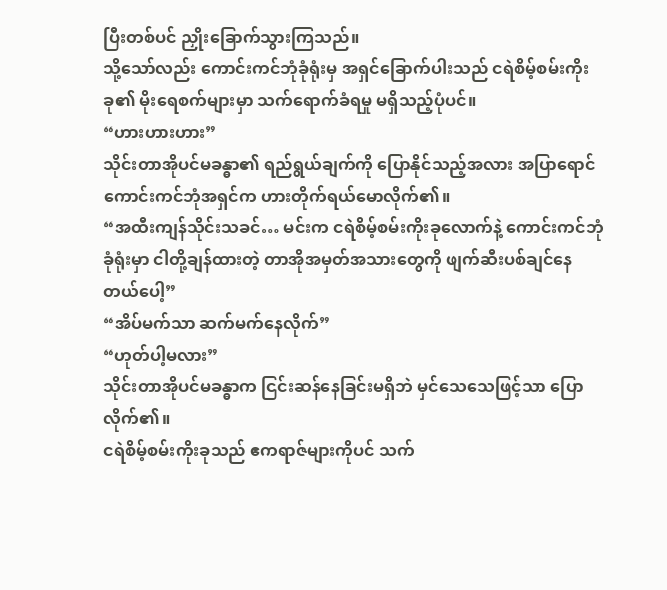ပြီးတစ်ပင် ညှိုးခြောက်သွားကြသည်။
သို့သော်လည်း ကောင်းကင်ဘုံခုံရုံးမှ အရှင်ခြောက်ပါးသည် ငရဲစိမ့်စမ်းကိုးခု၏ မိုးရေစက်များမှာ သက်ရောက်ခံရမှု မရှိသည့်ပုံပင်။
“ဟားဟားဟား”
သိုင်းတာအိုပင်မခန္ဓာ၏ ရည်ရွယ်ချက်ကို ပြောနိုင်သည့်အလား အပြာရောင်ကောင်းကင်ဘုံအရှင်က ဟားတိုက်ရယ်မောလိုက်၏။
“အထီးကျန်သိုင်းသခင်… မင်းက ငရဲစိမ့်စမ်းကိုးခုလောက်နဲ့ ကောင်းကင်ဘုံခုံရုံးမှာ ငါတို့ချန်ထားတဲ့ တာအိုအမှတ်အသားတွေကို ဖျက်ဆီးပစ်ချင်နေတယ်ပေါ့”
“အိပ်မက်သာ ဆက်မက်နေလိုက်”
“ဟုတ်ပါ့မလား”
သိုင်းတာအိုပင်မခန္ဓာက ငြင်းဆန်နေခြင်းမရှိဘဲ မှင်သေသေဖြင့်သာ ပြောလိုက်၏။
ငရဲစိမ့်စမ်းကိုးခုသည် ဧကရာဇ်များကိုပင် သက်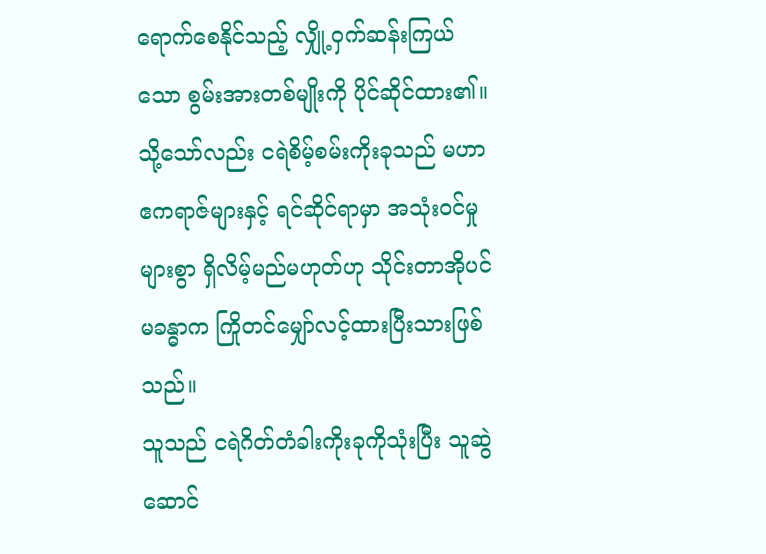ရောက်စေနိုင်သည့် လျှို့ဝှက်ဆန်းကြယ်သော စွမ်းအားတစ်မျိုးကို ပိုင်ဆိုင်ထား၏။
သို့သော်လည်း ငရဲစိမ့်စမ်းကိုးခုသည် မဟာဧကရာဇ်များနှင့် ရင်ဆိုင်ရာမှာ အသုံးဝင်မှုများစွာ ရှိလိမ့်မည်မဟုတ်ဟု သိုင်းတာအိုပင်မခန္ဓာက ကြိုတင်မျှော်လင့်ထားပြီးသားဖြစ်သည်။
သူသည် ငရဲဂိတ်တံခါးကိုးခုကိုသုံးပြီး သူဆွဲဆောင်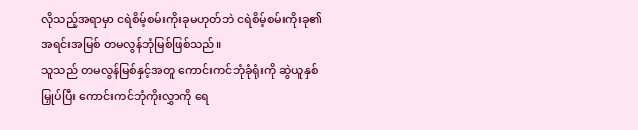လိုသည့်အရာမှာ ငရဲစိမ့်စမ်းကိုးခုမဟုတ်ဘဲ ငရဲစိမ့်စမ်းကိုးခု၏ အရင်းအမြစ် တမလွန်ဘုံမြစ်ဖြစ်သည်။
သူသည် တမလွန်မြစ်နှင့်အတူ ကောင်းကင်ဘုံခုံရုံးကို ဆွဲယူနှစ်မြှုပ်ပြီး ကောင်းကင်ဘုံကိုးလွှာကို ရေ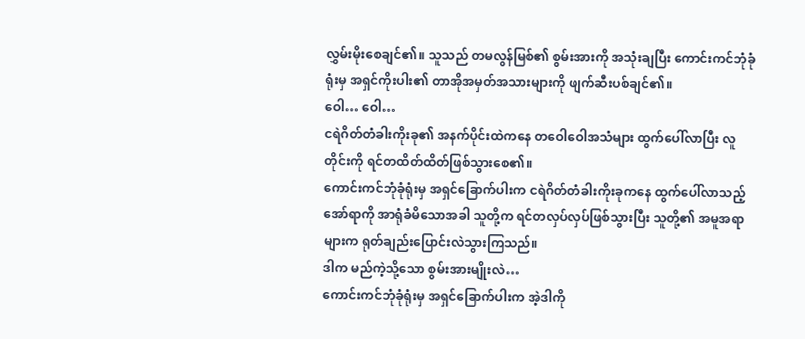လွှမ်းမိုးစေချင်၏။ သူသည် တမလွန်မြစ်၏ စွမ်းအားကို အသုံးချပြီး ကောင်းကင်ဘုံခုံရုံးမှ အရှင်ကိုးပါး၏ တာအိုအမှတ်အသားများကို ဖျက်ဆီးပစ်ချင်၏။
ဝေါ… ဝေါ…
ငရဲဂိတ်တံခါးကိုးခု၏ အနက်ပိုင်းထဲကနေ တဝေါဝေါအသံများ ထွက်ပေါ်လာပြီး လူတိုင်းကို ရင်တထိတ်ထိတ်ဖြစ်သွားစေ၏။
ကောင်းကင်ဘုံခုံရုံးမှ အရှင်ခြောက်ပါးက ငရဲဂိတ်တံခါးကိုးခုကနေ ထွက်ပေါ်လာသည့် အော်ရာကို အာရုံခံမိသောအခါ သူတို့က ရင်တလှပ်လှပ်ဖြစ်သွားပြီး သူတို့၏ အမူအရာများက ရုတ်ချည်းပြောင်းလဲသွားကြသည်။
ဒါက မည်ကဲ့သို့သော စွမ်းအားမျိုးလဲ…
ကောင်းကင်ဘုံခုံရုံးမှ အရှင်ခြောက်ပါးက အဲ့ဒါကို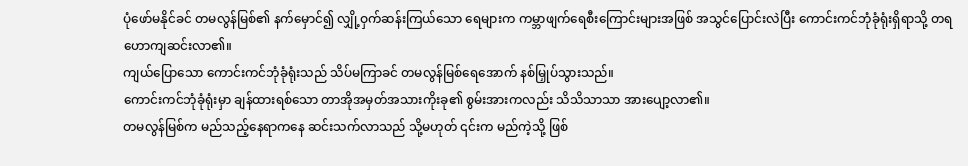ပုံဖော်မနိုင်ခင် တမလွန်မြစ်၏ နက်မှောင်၍ လျှို့ဝှက်ဆန်းကြယ်သော ရေများက ကမ္ဘာဖျက်ရေစီးကြောင်းများအဖြစ် အသွင်ပြောင်းလဲပြီး ကောင်းကင်ဘုံခုံရုံးရှိရာသို့ တရဟောကျဆင်းလာ၏။
ကျယ်ပြောသော ကောင်းကင်ဘုံခုံရုံးသည် သိပ်မကြာခင် တမလွန်မြစ်ရေအောက် နစ်မြှုပ်သွားသည်။
ကောင်းကင်ဘုံခုံရုံးမှာ ချန်ထားရစ်သော တာအိုအမှတ်အသားကိုးခု၏ စွမ်းအားကလည်း သိသိသာသာ အားပျော့လာ၏။
တမလွန်မြစ်က မည်သည့်နေရာကနေ ဆင်းသက်လာသည် သို့မဟုတ် ၎င်းက မည်ကဲ့သို့ ဖြစ်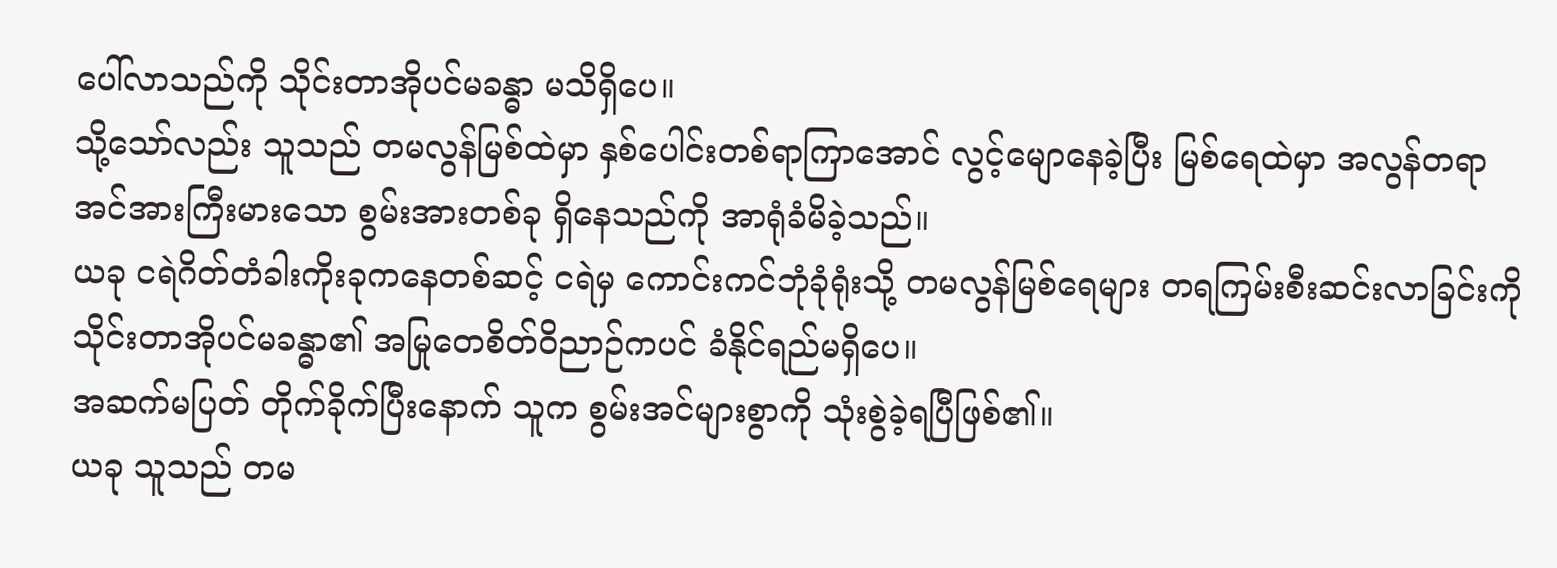ပေါ်လာသည်ကို သိုင်းတာအိုပင်မခန္ဓာ မသိရှိပေ။
သို့သော်လည်း သူသည် တမလွန်မြစ်ထဲမှာ နှစ်ပေါင်းတစ်ရာကြာအောင် လွင့်မျောနေခဲ့ပြီး မြစ်ရေထဲမှာ အလွန်တရာ အင်အားကြီးမားသော စွမ်းအားတစ်ခု ရှိနေသည်ကို အာရုံခံမိခဲ့သည်။
ယခု ငရဲဂိတ်တံခါးကိုးခုကနေတစ်ဆင့် ငရဲမှ ကောင်းကင်ဘုံခုံရုံးသို့ တမလွန်မြစ်ရေများ တရကြမ်းစီးဆင်းလာခြင်းကို သိုင်းတာအိုပင်မခန္ဓာ၏ အမြုတေစိတ်ဝိညာဉ်ကပင် ခံနိုင်ရည်မရှိပေ။
အဆက်မပြတ် တိုက်ခိုက်ပြီးနောက် သူက စွမ်းအင်များစွာကို သုံးစွဲခဲ့ရပြီဖြစ်၏။
ယခု သူသည် တမ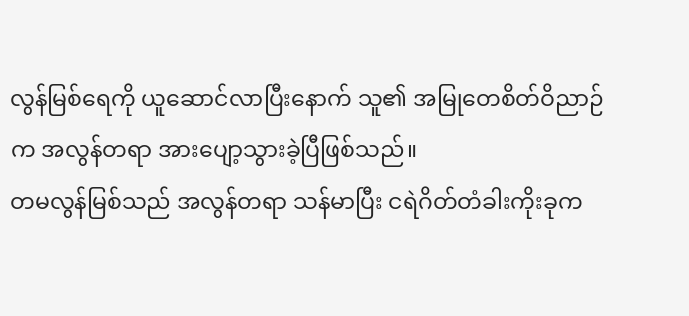လွန်မြစ်ရေကို ယူဆောင်လာပြီးနောက် သူ၏ အမြုတေစိတ်ဝိညာဉ်က အလွန်တရာ အားပျော့သွားခဲ့ပြီဖြစ်သည်။
တမလွန်မြစ်သည် အလွန်တရာ သန်မာပြီး ငရဲဂိတ်တံခါးကိုးခုက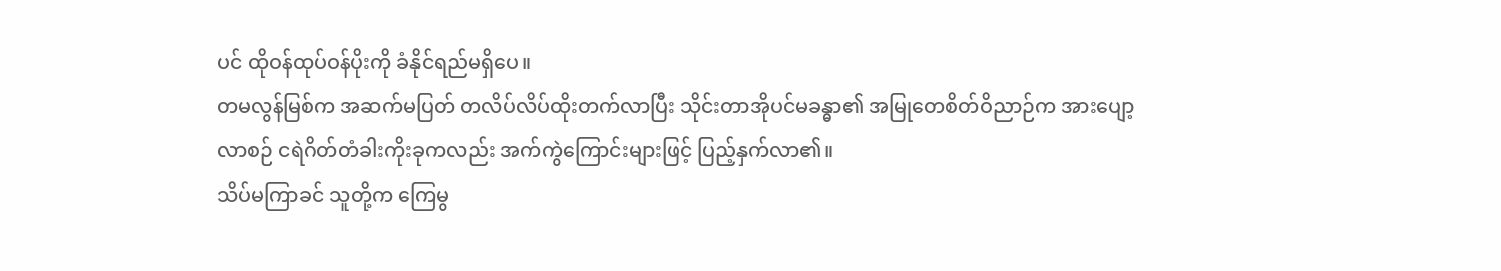ပင် ထိုဝန်ထုပ်ဝန်ပိုးကို ခံနိုင်ရည်မရှိပေ။
တမလွန်မြစ်က အဆက်မပြတ် တလိပ်လိပ်ထိုးတက်လာပြီး သိုင်းတာအိုပင်မခန္ဓာ၏ အမြုတေစိတ်ဝိညာဉ်က အားပျော့လာစဉ် ငရဲဂိတ်တံခါးကိုးခုကလည်း အက်ကွဲကြောင်းများဖြင့် ပြည့်နှက်လာ၏။
သိပ်မကြာခင် သူတို့က ကြေမွ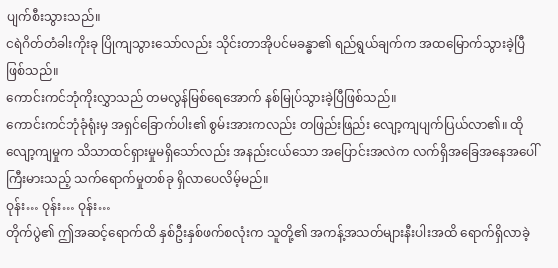ပျက်စီးသွားသည်။
ငရဲဂိတ်တံခါးကိုးခု ပြိုကျသွားသော်လည်း သိုင်းတာအိုပင်မခန္ဓာ၏ ရည်ရွယ်ချက်က အထမြောက်သွားခဲ့ပြီဖြစ်သည်။
ကောင်းကင်ဘုံကိုးလွှာသည် တမလွန်မြစ်ရေအောက် နစ်မြုပ်သွားခဲ့ပြီဖြစ်သည်။
ကောင်းကင်ဘုံခုံရုံးမှ အရှင်ခြောက်ပါး၏ စွမ်းအားကလည်း တဖြည်းဖြည်း လျော့ကျပျက်ပြယ်လာ၏။ ထိုလျော့ကျမှုက သိသာထင်ရှားမှုမရှိသော်လည်း အနည်းငယ်သော အပြောင်းအလဲက လက်ရှိအခြေအနေအပေါ် ကြီးမားသည့် သက်ရောက်မှုတစ်ခု ရှိလာပေလိမ့်မည်။
ဝုန်း… ဝုန်း… ဝုန်း…
တိုက်ပွဲ၏ ဤအဆင့်ရောက်ထိ နှစ်ဦးနှစ်ဖက်စလုံးက သူတို့၏ အကန့်အသတ်များနီးပါးအထိ ရောက်ရှိလာခဲ့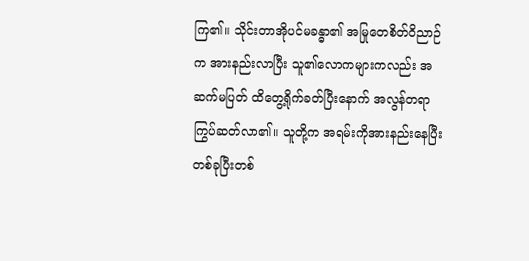ကြ၏။ သိုင်းတာအိုပင်မခန္ဓာ၏ အမြုတေစိတ်ဝိညာဉ်က အားနည်းလာပြီး သူ၏လောကများကလည်း အဆက်မပြတ် ထိတွေ့ရိုက်ခတ်ပြီးနောက် အလွန်တရာ ကြွပ်ဆတ်လာ၏။ သူတို့က အရမ်းကိုအားနည်းနေပြီး တစ်ခုပြီးတစ်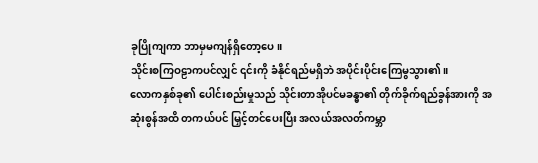ခုပြိုကျကာ ဘာမှမကျန်ရှိတော့ပေ။
သိုင်းစကြဝဠာကပင်လျှင် ၎င်းကို ခံနိုင်ရည်မရှိဘဲ အပိုင်းပိုင်းကြေမွသွား၏။
လောကနှစ်ခု၏ ပေါင်းစည်းမှုသည် သိုင်းတာအိုပင်မခန္ဓာ၏ တိုက်ခိုက်ရည်ခွန်အားကို အဆုံးစွန်အထိ တကယ်ပင် မြှင့်တင်ပေးပြီး အလယ်အလတ်ကမ္ဘာ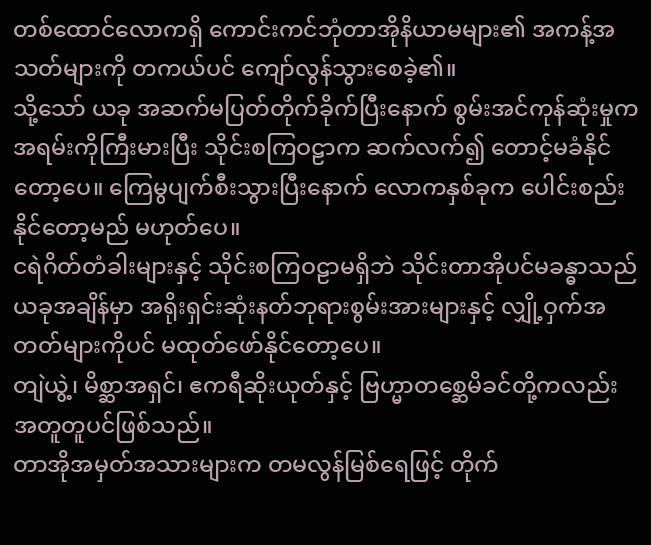တစ်ထောင်လောကရှိ ကောင်းကင်ဘုံတာအိုနိယာမများ၏ အကန့်အသတ်များကို တကယ်ပင် ကျော်လွန်သွားစေခဲ့၏။
သို့သော် ယခု အဆက်မပြတ်တိုက်ခိုက်ပြီးနောက် စွမ်းအင်ကုန်ဆုံးမှုက အရမ်းကိုကြီးမားပြီး သိုင်းစကြဝဠာက ဆက်လက်၍ တောင့်မခံနိုင်တော့ပေ။ ကြေမွပျက်စီးသွားပြီးနောက် လောကနှစ်ခုက ပေါင်းစည်းနိုင်တော့မည် မဟုတ်ပေ။
ငရဲဂိတ်တံခါးများနှင့် သိုင်းစကြဝဠာမရှိဘဲ သိုင်းတာအိုပင်မခန္ဓာသည် ယခုအချိန်မှာ အရိုးရှင်းဆုံးနတ်ဘုရားစွမ်းအားများနှင့် လျှို့ဝှက်အတတ်များကိုပင် မထုတ်ဖော်နိုင်တော့ပေ။
တျဲယွဲ့၊ မိစ္ဆာအရှင်၊ ဧကရီဆိုးယုတ်နှင့် ဗြဟ္မာတစ္ဆေမိခင်တို့ကလည်း အတူတူပင်ဖြစ်သည်။
တာအိုအမှတ်အသားများက တမလွန်မြစ်ရေဖြင့် တိုက်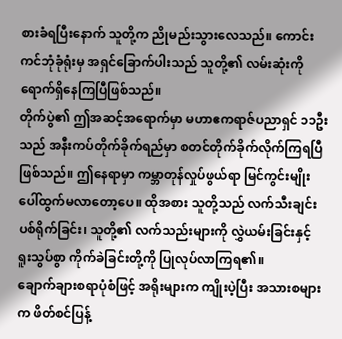စားခံရပြီးနောက် သူတို့က ညိုမည်းသွားလေသည်။ ကောင်းကင်ဘုံခုံရုံးမှ အရှင်ခြောက်ပါးသည် သူတို့၏ လမ်းဆုံးကို ရောက်ရှိနေကြပြီဖြစ်သည်။
တိုက်ပွဲ၏ ဤအဆင့်အရောက်မှာ မဟာဧကရာဇ်ပညာရှင် ၁၁ဦးသည် အနီးကပ်တိုက်ခိုက်ရည်မှာ စတင်တိုက်ခိုက်လိုက်ကြရပြီဖြစ်သည်။ ဤနေရာမှာ ကမ္ဘာတုန်လှုပ်ဖွယ်ရာ မြင်ကွင်းမျိုး ပေါ်ထွက်မလာတော့ပေ။ ထိုအစား သူတို့သည် လက်သီးချင်းပစ်ရိုက်ခြင်း၊ သူတို့၏ လက်သည်းများကို လွှဲယမ်းခြင်းနှင့် ရူးသွပ်စွာ ကိုက်ခဲခြင်းတို့ကို ပြုလုပ်လာကြရ၏။
ချောက်ချားစရာပုံစံဖြင့် အရိုးများက ကျိုးပဲ့ပြီး အသားစများက ဖိတ်စင်ပြန့်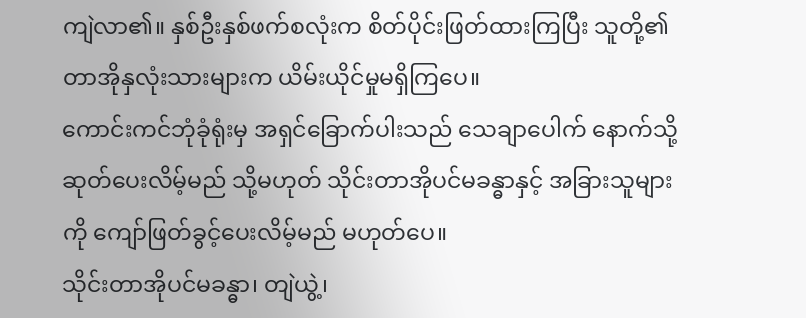ကျဲလာ၏။ နှစ်ဦးနှစ်ဖက်စလုံးက စိတ်ပိုင်းဖြတ်ထားကြပြီး သူတို့၏ တာအိုနှလုံးသားများက ယိမ်းယိုင်မှုမရှိကြပေ။
ကောင်းကင်ဘုံခုံရုံးမှ အရှင်ခြောက်ပါးသည် သေချာပေါက် နောက်သို့ဆုတ်ပေးလိမ့်မည် သို့မဟုတ် သိုင်းတာအိုပင်မခန္ဓာနှင့် အခြားသူများကို ကျော်ဖြတ်ခွင့်ပေးလိမ့်မည် မဟုတ်ပေ။
သိုင်းတာအိုပင်မခန္ဓာ၊ တျဲယွဲ့၊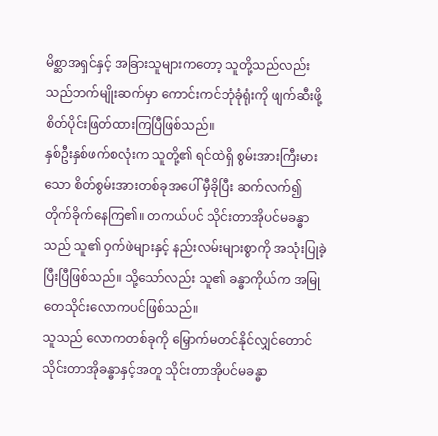မိစ္ဆာအရှင်နှင့် အခြားသူများကတော့ သူတို့သည်လည်း သည်ဘက်မျိုးဆက်မှာ ကောင်းကင်ဘုံခုံရုံးကို ဖျက်ဆီးဖို့ စိတ်ပိုင်းဖြတ်ထားကြပြီဖြစ်သည်။
နှစ်ဦးနှစ်ဖက်စလုံးက သူတို့၏ ရင်ထဲရှိ စွမ်းအားကြီးမားသော စိတ်စွမ်းအားတစ်ခုအပေါ် မှီခိုပြီး ဆက်လက်၍ တိုက်ခိုက်နေကြ၏။ တကယ်ပင် သိုင်းတာအိုပင်မခန္ဓာသည် သူ၏ ဝှက်ဖဲများနှင့် နည်းလမ်းများစွာကို အသုံးပြုခဲ့ပြီးပြီဖြစ်သည်။ သို့သော်လည်း သူ၏ ခန္ဓာကိုယ်က အမြုတေသိုင်းလောကပင်ဖြစ်သည်။
သူသည် လောကတစ်ခုကို မြှောက်မတင်နိုင်လျှင်တောင် သိုင်းတာအိုခန္ဓာနှင့်အတူ သိုင်းတာအိုပင်မခန္ဓာ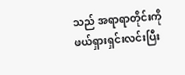သည် အရာရာတိုင်းကို ဖယ်ရှားရှင်းလင်းပြီး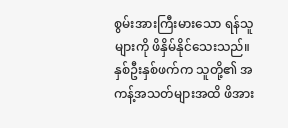စွမ်းအားကြီးမားသော ရန်သူများကို ဖိနှိမ်နိုင်သေးသည်။
နှစ်ဦးနှစ်ဖက်က သူတို့၏ အကန့်အသတ်များအထိ ဖိအား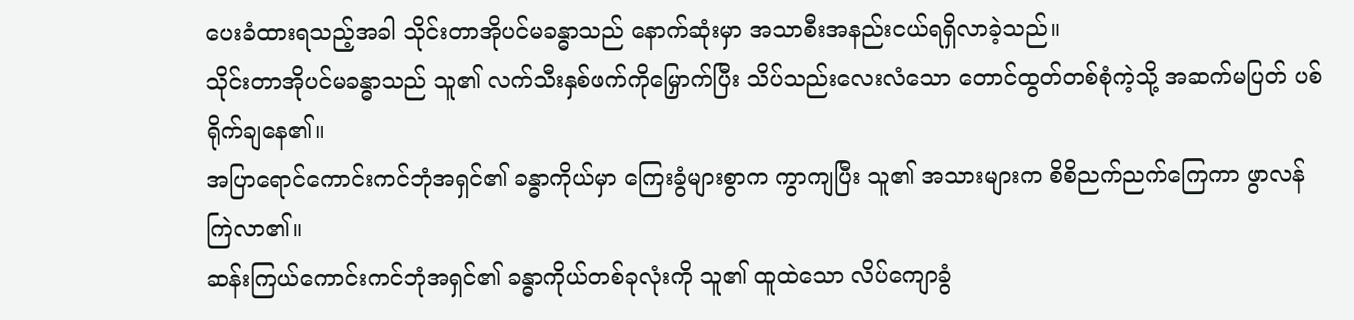ပေးခံထားရသည့်အခါ သိုင်းတာအိုပင်မခန္ဓာသည် နောက်ဆုံးမှာ အသာစီးအနည်းငယ်ရရှိလာခဲ့သည်။
သိုင်းတာအိုပင်မခန္ဓာသည် သူ၏ လက်သီးနှစ်ဖက်ကိုမြှောက်ပြီး သိပ်သည်းလေးလံသော တောင်ထွတ်တစ်စုံကဲ့သို့ အဆက်မပြတ် ပစ်ရိုက်ချနေ၏။
အပြာရောင်ကောင်းကင်ဘုံအရှင်၏ ခန္ဓာကိုယ်မှာ ကြေးခွံများစွာက ကွာကျပြီး သူ၏ အသားများက စိစိညက်ညက်ကြေကာ ဖွာလန်ကြဲလာ၏။
ဆန်းကြယ်ကောင်းကင်ဘုံအရှင်၏ ခန္ဓာကိုယ်တစ်ခုလုံးကို သူ၏ ထူထဲသော လိပ်ကျောခွံ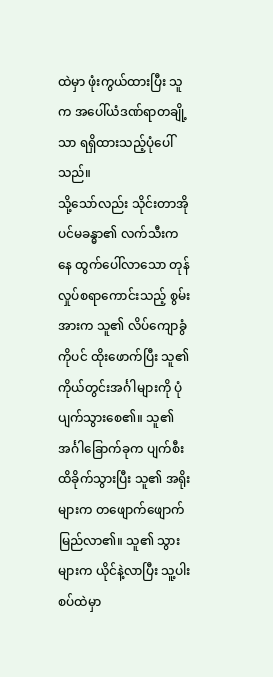ထဲမှာ ဖုံးကွယ်ထားပြီး သူက အပေါ်ယံဒဏ်ရာတချို့သာ ရရှိထားသည့်ပုံပေါ်သည်။
သို့သော်လည်း သိုင်းတာအိုပင်မခန္ဓာ၏ လက်သီးကနေ ထွက်ပေါ်လာသော တုန်လှုပ်စရာကောင်းသည့် စွမ်းအားက သူ၏ လိပ်ကျောခွံကိုပင် ထိုးဖောက်ပြီး သူ၏ ကိုယ်တွင်းအင်္ဂါများကို ပုံပျက်သွားစေ၏။ သူ၏ အင်္ဂါခြောက်ခုက ပျက်စီးထိခိုက်သွားပြီး သူ၏ အရိုးများက တဖျောက်ဖျောက်မြည်လာ၏။ သူ၏ သွားများက ယိုင်နဲ့လာပြီး သူ့ပါးစပ်ထဲမှာ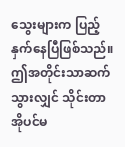သွေးများက ပြည့်နှက်နေပြီဖြစ်သည်။
ဤအတိုင်းသာဆက်သွားလျှင် သိုင်းတာအိုပင်မ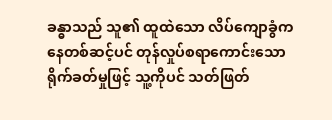ခန္ဓာသည် သူ၏ ထူထဲသော လိပ်ကျောခွံကနေတစ်ဆင့်ပင် တုန်လှုပ်စရာကောင်းသော ရိုက်ခတ်မှုဖြင့် သူ့ကိုပင် သတ်ဖြတ်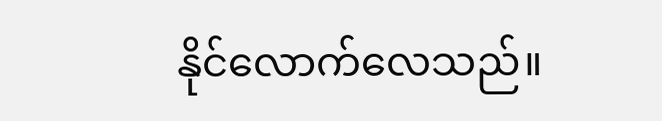နိုင်လောက်လေသည်။